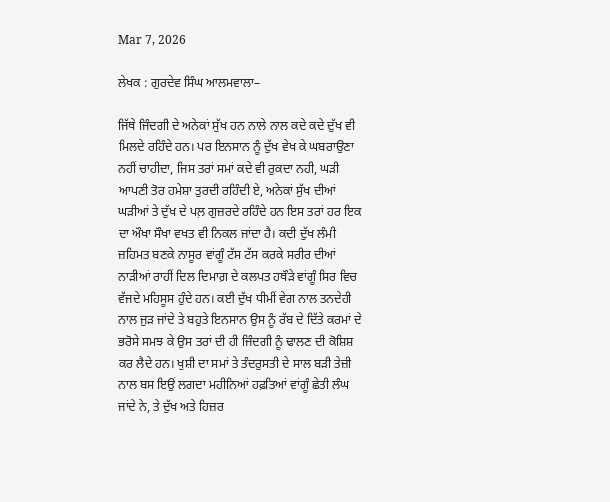Mar 7, 2026

ਲੇਖਕ : ਗੁਰਦੇਵ ਸਿੰਘ ਆਲਮਵਾਲਾ–

ਜਿੱਥੇ ਜਿੰਦਗੀ ਦੇ ਅਨੇਕਾਂ ਸੁੱਖ ਹਨ ਨਾਲੇ ਨਾਲ ਕਦੇ ਕਦੇ ਦੁੱਖ ਵੀ ਮਿਲਦੇ ਰਹਿੰਦੇ ਹਨ। ਪਰ ਇਨਸਾਨ ਨੂੰ ਦੁੱਖ ਵੇਖ ਕੇ ਘਬਰਾਉਣਾ ਨਹੀਂ ਚਾਹੀਦਾ, ਜਿਸ ਤਰਾਂ ਸਮਾਂ ਕਦੇ ਵੀ ਰੁਕਦਾ ਨਹੀ, ਘੜੀ ਆਪਣੀ ਤੋਰ ਹਮੇਸ਼ਾ ਤੁਰਦੀ ਰਹਿੰਦੀ ਏ, ਅਨੇਕਾਂ ਸੁੱਖ ਦੀਆਂ ਘੜੀਆਂ ਤੇ ਦੁੱਖ ਦੇ ਪਲ਼ ਗੁਜ਼ਰਦੇ ਰਹਿੰਦੇ ਹਨ ਇਸ ਤਰਾਂ ਹਰ ਇਕ ਦਾ ਔਖਾ ਸੌਖਾ ਵਖਤ ਵੀ ਨਿਕਲ ਜਾਂਦਾ ਹੈ। ਕਦੀ ਦੁੱਖ ਲੰਮੀ ਜ਼ਹਿਮਤ ਬਣਕੇ ਨਾਸੂਰ ਵਾਂਗੂੰ ਟੱਸ ਟੱਸ ਕਰਕੇ ਸਰੀਰ ਦੀਆਂ ਨਾੜੀਆਂ ਰਾਹੀਂ ਦਿਲ ਦਿਮਾਗ਼ ਦੇ ਕਲਪਤ ਹਥੌੜੇ ਵਾਂਗੂੰ ਸਿਰ ਵਿਚ ਵੱਜਦੇ ਮਹਿਸੂਸ ਹੁੰਦੇ ਹਨ। ਕਈ ਦੁੱਖ ਧੀਮੀਂ ਵੇਗ ਨਾਲ ਤਨਦੇਹੀ ਨਾਲ ਜੁੜ ਜਾਂਦੇ ਤੇ ਬਹੁਤੇ ਇਨਸਾਨ ਉਸ ਨੂੰ ਰੱਬ ਦੇ ਦਿੱਤੇ ਕਰਮਾਂ ਦੇ ਭਰੋਸੇ ਸਮਝ ਕੇ ਉਸ ਤਰਾਂ ਦੀ ਹੀ ਜਿੰਦਗੀ ਨੂੰ ਢਾਲਣ ਦੀ ਕੋਸ਼ਿਸ਼ ਕਰ ਲੈਦੇ ਹਨ। ਖੁਸ਼ੀ ਦਾ ਸਮਾਂ ਤੇ ਤੰਦਰੁਸਤੀ ਦੇ ਸਾਲ ਬੜੀ ਤੇਜ਼ੀ ਨਾਲ ਬਸ ਇਉਂ ਲਗਦਾ ਮਹੀਨਿਆਂ ਹਫ਼ਤਿਆਂ ਵਾਂਗੂੰ ਛੇਤੀ ਲੰਘ ਜਾਂਦੇ ਨੇ, ਤੇ ਦੁੱਖ ਅਤੇ ਹਿਜ਼ਰ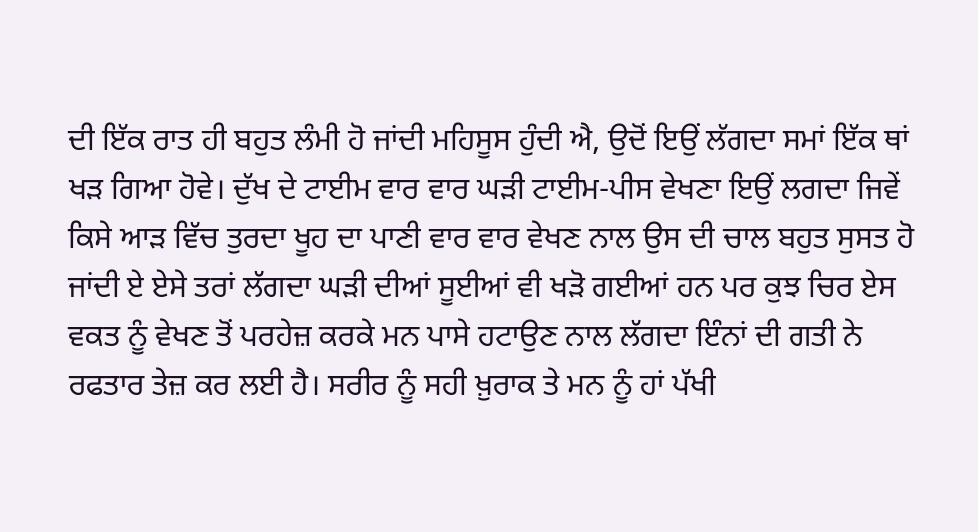ਦੀ ਇੱਕ ਰਾਤ ਹੀ ਬਹੁਤ ਲੰਮੀ ਹੋ ਜਾਂਦੀ ਮਹਿਸੂਸ ਹੁੰਦੀ ਐ, ਉਦੋਂ ਇਉਂ ਲੱਗਦਾ ਸਮਾਂ ਇੱਕ ਥਾਂ ਖੜ ਗਿਆ ਹੋਵੇ। ਦੁੱਖ ਦੇ ਟਾਈਮ ਵਾਰ ਵਾਰ ਘੜੀ ਟਾਈਮ-ਪੀਸ ਵੇਖਣਾ ਇਉਂ ਲਗਦਾ ਜਿਵੇਂ ਕਿਸੇ ਆੜ ਵਿੱਚ ਤੁਰਦਾ ਖੂਹ ਦਾ ਪਾਣੀ ਵਾਰ ਵਾਰ ਵੇਖਣ ਨਾਲ ਉਸ ਦੀ ਚਾਲ ਬਹੁਤ ਸੁਸਤ ਹੋ ਜਾਂਦੀ ਏ ਏਸੇ ਤਰਾਂ ਲੱਗਦਾ ਘੜੀ ਦੀਆਂ ਸੂਈਆਂ ਵੀ ਖੜੋ ਗਈਆਂ ਹਨ ਪਰ ਕੁਝ ਚਿਰ ਏਸ ਵਕਤ ਨੂੰ ਵੇਖਣ ਤੋਂ ਪਰਹੇਜ਼ ਕਰਕੇ ਮਨ ਪਾਸੇ ਹਟਾਉਣ ਨਾਲ ਲੱਗਦਾ ਇੰਨਾਂ ਦੀ ਗਤੀ ਨੇ ਰਫਤਾਰ ਤੇਜ਼ ਕਰ ਲਈ ਹੈ। ਸਰੀਰ ਨੂੰ ਸਹੀ ਖ਼ੁਰਾਕ ਤੇ ਮਨ ਨੂੰ ਹਾਂ ਪੱਖੀ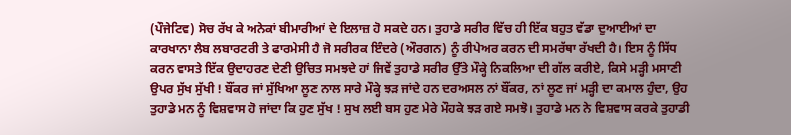(ਪੌਜੇਟਿਵ) ਸੋਚ ਰੱਖ ਕੇ ਅਨੇਕਾਂ ਬੀਮਾਰੀਆਂ ਦੇ ਇਲਾਜ਼ ਹੋ ਸਕਦੇ ਹਨ। ਤੁਹਾਡੇ ਸਰੀਰ ਵਿੱਚ ਹੀ ਇੱਕ ਬਹੁਤ ਵੱਡਾ ਦੁਆਈਆਂ ਦਾ ਕਾਰਖਾਨਾ ਲੈਬ ਲਬਾਰਟਰੀ ਤੇ ਫਾਰਮੇਸੀ ਹੈ ਜੋ ਸਰੀਰਕ ਇੰਦਰੇ (ਔਰਗਨ) ਨੂੰ ਰੀਪੇਅਰ ਕਰਨ ਦੀ ਸਮਰੱਥਾ ਰੱਖਦੀ ਹੈ। ਇਸ ਨੂੰ ਸਿੱਧ ਕਰਨ ਵਾਸਤੇ ਇੱਕ ਉਦਾਹਰਣ ਦੇਣੀ ਉਚਿਤ ਸਮਝਦੇ ਹਾਂ ਜਿਵੇਂ ਤੁਹਾਡੇ ਸਰੀਰ ਉੱਤੇ ਮੌਕ੍ਹੇ ਨਿਕਲਿਆ ਦੀ ਗੱਲ ਕਰੀਏ, ਕਿਸੇ ਮੜ੍ਹੀ ਮਸਾਣੀ ਉਪਰ ਸੁੱਖ ਸੁੱਖੀ ! ਬੌਂਕਰ ਜਾਂ ਸੁੱਖਿਆ ਲੂਣ ਨਾਲ ਸਾਰੇ ਮੌਕ੍ਹੇ ਝੜ ਜਾਂਦੇ ਹਨ ਦਰਅਸਲ ਨਾਂ ਬੌਂਕਰ, ਨਾਂ ਲੂਣ ਜਾਂ ਮੜ੍ਹੀ ਦਾ ਕਮਾਲ ਹੁੰਦਾ, ਉਹ ਤੁਹਾਡੇ ਮਨ ਨੂੰ ਵਿਸ਼ਵਾਸ ਹੋ ਜਾਂਦਾ ਕਿ ਹੁਣ ਸੁੱਖ ! ਸੁਖ ਲਈ ਬਸ ਹੁਣ ਮੇਰੇ ਮੌਹਕੇ ਝੜ ਗਏ ਸਮਝੋ। ਤੁਹਾਡੇ ਮਨ ਨੇ ਵਿਸ਼ਵਾਸ ਕਰਕੇ ਤੁਹਾਡੀ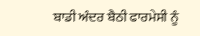ਬਾਡੀ ਅੰਦਰ ਬੈਠੀ ਫਾਰਮੇਸੀ ਨੂੰ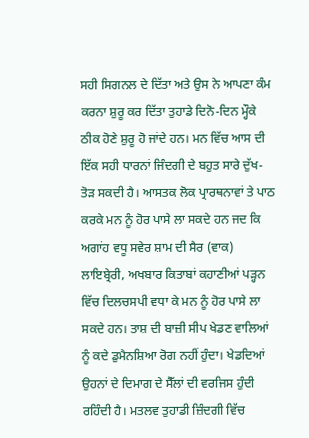ਸਹੀ ਸਿਗਨਲ ਦੇ ਦਿੱਤਾ ਅਤੇ ਉਸ ਨੇ ਆਪਣਾ ਕੰਮ ਕਰਨਾ ਸ਼ੁਰੂ ਕਰ ਦਿੱਤਾ ਤੁਹਾਡੇ ਦਿਨੋ-ਦਿਨ ਮ੍ਹੌਕੇ ਠੀਕ ਹੋਣੇ ਸ਼ੁਰੂ ਹੋ ਜਾਂਦੇ ਹਨ। ਮਨ ਵਿੱਚ ਆਸ ਦੀ ਇੱਕ ਸਹੀ ਧਾਰਨਾਂ ਜਿੰਦਗੀ ਦੇ ਬਹੁਤ ਸਾਰੇ ਦੁੱਖ-ਤੋੜ ਸਕਦੀ ਹੈ। ਆਸਤਕ ਲੋਕ ਪ੍ਰਾਰਥਨਾਵਾਂ ਤੇ ਪਾਠ ਕਰਕੇ ਮਨ ਨੂੰ ਹੋਰ ਪਾਸੇ ਲਾ ਸਕਦੇ ਹਨ ਜਦ ਕਿ ਅਗਾਂਹ ਵਧੂ ਸਵੇਰ ਸ਼ਾਮ ਦੀ ਸੈਰ (ਵਾਕ) ਲਾਇਬ੍ਰੇਰੀ, ਅਖਬਾਰ ਕਿਤਾਬਾਂ ਕਹਾਣੀਆਂ ਪੜ੍ਹਨ ਵਿੱਚ ਦਿਲਚਸਪੀ ਵਧਾ ਕੇ ਮਨ ਨੂੰ ਹੋਰ ਪਾਸੇ ਲਾ ਸਕਦੇ ਹਨ। ਤਾਸ਼ ਦੀ ਬਾਜ਼ੀ ਸੀਪ ਖੇਡਣ ਵਾਲਿਆਂ ਨੂੰ ਕਦੇ ਡੁਮੈਨਸ਼ਿਆ ਰੋਗ ਨਹੀਂ ਹੁੰਦਾ। ਖੇਡਦਿਆਂ ਉਹਨਾਂ ਦੇ ਦਿਮਾਗ ਦੇ ਸੈੱਲਾਂ ਦੀ ਵਰਜਿਸ ਹੁੰਦੀ ਰਹਿੰਦੀ ਹੈ। ਮਤਲਵ ਤੁਹਾਡੀ ਜ਼ਿੰਦਗੀ ਵਿੱਚ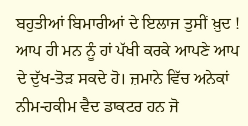ਬਹੁਤੀਆਂ ਬਿਮਾਰੀਆਂ ਦੇ ਇਲਾਜ ਤੁਸੀਂ ਖ਼ੁਦ ! ਆਪ ਹੀ ਮਨ ਨੂੰ ਹਾਂ ਪੱਖੀ ਕਰਕੇ ਆਪਣੇ ਆਪ ਦੇ ਦੁੱਖ-ਤੋੜ ਸਕਦੇ ਹੋ। ਜ਼ਮਾਨੇ ਵਿੱਚ ਅਨੇਕਾਂ ਨੀਮ-ਹਕੀਮ ਵੈਦ ਡਾਕਟਰ ਹਨ ਜੋ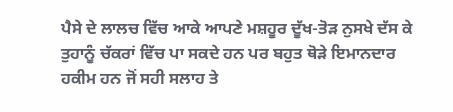ਪੈਸੇ ਦੇ ਲਾਲਚ ਵਿੱਚ ਆਕੇ ਆਪਣੇ ਮਸ਼ਹੂਰ ਦੂੱਖ-ਤੋੜ ਨੁਸਖੇ ਦੱਸ ਕੇ ਤੁਹਾਨੂੰ ਚੱਕਰਾਂ ਵਿੱਚ ਪਾ ਸਕਦੇ ਹਨ ਪਰ ਬਹੁਤ ਥੋੜੇ ਇਮਾਨਦਾਰ ਹਕੀਮ ਹਨ ਜੋਂ ਸਹੀ ਸਲਾਹ ਤੇ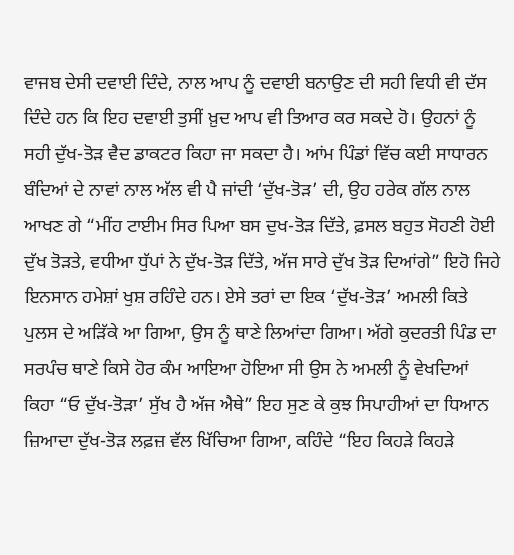ਵਾਜਬ ਦੇਸੀ ਦਵਾਈ ਦਿੰਦੇ, ਨਾਲ ਆਪ ਨੂੰ ਦਵਾਈ ਬਨਾਉਣ ਦੀ ਸਹੀ ਵਿਧੀ ਵੀ ਦੱਸ ਦਿੰਦੇ ਹਨ ਕਿ ਇਹ ਦਵਾਈ ਤੁਸੀਂ ਖ਼ੁਦ ਆਪ ਵੀ ਤਿਆਰ ਕਰ ਸਕਦੇ ਹੋ। ਉਹਨਾਂ ਨੂੰ ਸਹੀ ਦੁੱਖ-ਤੋੜ ਵੈਦ ਡਾਕਟਰ ਕਿਹਾ ਜਾ ਸਕਦਾ ਹੈ। ਆਂਮ ਪਿੰਡਾਂ ਵਿੱਚ ਕਈ ਸਾਧਾਰਨ ਬੰਦਿਆਂ ਦੇ ਨਾਵਾਂ ਨਾਲ ਅੱਲ ਵੀ ਪੈ ਜਾਂਦੀ ‘ਦੁੱਖ-ਤੋੜ’ ਦੀ, ਉਹ ਹਰੇਕ ਗੱਲ ਨਾਲ ਆਖਣ ਗੇ “ਮੀਂਹ ਟਾਈਮ ਸਿਰ ਪਿਆ ਬਸ ਦੁਖ-ਤੋੜ ਦਿੱਤੇ, ਫ਼ਸਲ ਬਹੁਤ ਸੋਹਣੀ ਹੋਈ ਦੁੱਖ ਤੋੜਤੇ, ਵਧੀਆ ਧੁੱਪਾਂ ਨੇ ਦੁੱਖ-ਤੋੜ ਦਿੱਤੇ, ਅੱਜ ਸਾਰੇ ਦੁੱਖ ਤੋੜ ਦਿਆਂਗੇ” ਇਹੋ ਜਿਹੇ ਇਨਸਾਨ ਹਮੇਸ਼ਾਂ ਖੁਸ਼ ਰਹਿੰਦੇ ਹਨ। ਏਸੇ ਤਰਾਂ ਦਾ ਇਕ ‘ਦੁੱਖ-ਤੋੜ’ ਅਮਲੀ ਕਿਤੇ ਪੁਲਸ ਦੇ ਅੜਿੱਕੇ ਆ ਗਿਆ, ਉਸ ਨੂੰ ਥਾਣੇ ਲਿਆਂਦਾ ਗਿਆ। ਅੱਗੇ ਕੁਦਰਤੀ ਪਿੰਡ ਦਾ ਸਰਪੰਚ ਥਾਣੇ ਕਿਸੇ ਹੋਰ ਕੰਮ ਆਇਆ ਹੋਇਆ ਸੀ ਉਸ ਨੇ ਅਮਲੀ ਨੂੰ ਵੇਖਦਿਆਂ ਕਿਹਾ “ਓ ਦੁੱਖ-ਤੋੜਾ’ ਸੁੱਖ ਹੈ ਅੱਜ ਐਥੇ” ਇਹ ਸੁਣ ਕੇ ਕੁਝ ਸਿਪਾਹੀਆਂ ਦਾ ਧਿਆਨ ਜ਼ਿਆਦਾ ਦੁੱਖ-ਤੋੜ ਲਫ਼ਜ਼ ਵੱਲ ਖਿੱਚਿਆ ਗਿਆ, ਕਹਿੰਦੇ “ਇਹ ਕਿਹੜੇ ਕਿਹੜੇ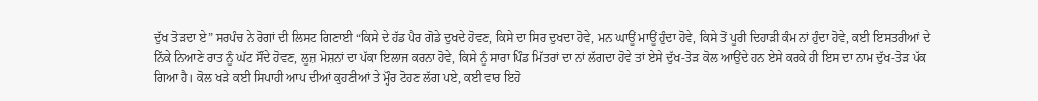ਦੁੱਖ ਤੋੜਦਾ ਏ” ਸਰਪੰਚ ਨੇ ਰੋਗਾਂ ਦੀ ਲਿਸਟ ਗਿਣਾਈ “ਕਿਸੇ ਦੇ ਹੱਡ ਪੈਰ ਗੋਡੇ ਦੁਖਦੇ ਹੋਵਣ, ਕਿਸੇ ਦਾ ਸਿਰ ਦੁਖਦਾ ਹੋਵੇ, ਮਨ ਘਾਊਂ ਮਾਊਂ ਹੁੰਦਾ ਹੋਵੇ, ਕਿਸੇ ਤੋਂ ਪੂਰੀ ਦਿਹਾੜੀ ਕੰਮ ਨਾਂ ਹੁੰਦਾ ਹੋਵੇ, ਕਈ ਇਸਤਰੀਆਂ ਦੇ ਨਿੱਕੇ ਨਿਆਣੇ ਰਾਤ ਨੂੰ ਘੱਟ ਸੌਂਦੇ ਹੋਵਣ, ਲੂਜ਼ ਮੋਸ਼ਨਾਂ ਦਾ ਪੱਕਾ ਇਲਾਜ ਕਰਨਾ ਹੋਵੇ, ਕਿਸੇ ਨੂੰ ਸਾਰਾ ਪਿੰਡ ਮਿੱਤਰਾਂ ਦਾ ਨਾਂ ਲੱਗਦਾ ਹੋਵੇ ਤਾਂ ਏਸੇ ਦੁੱਖ-ਤੋੜ ਕੋਲ ਆਉਂਦੇ ਹਨ ਏਸੇ ਕਰਕੇ ਹੀ ਇਸ ਦਾ ਨਾਮ ਦੁੱਖ-ਤੋੜ ਪੱਕ ਗਿਆ ਹੈ। ਕੋਲ ਖੜੇ ਕਈ ਸਿਪਾਹੀ ਆਪ ਦੀਆਂ ਕੁਹਣੀਆਂ ਤੇ ਮ੍ਹੌਰ ਟੋਹਣ ਲੱਗ ਪਏ, ਕਈ ਵਾਰ ਇਹੋ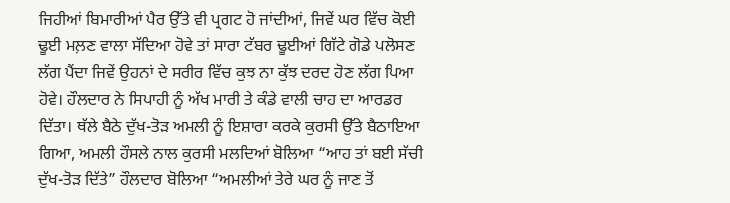ਜਿਹੀਆਂ ਬਿਮਾਰੀਆਂ ਪੈਰ ਉੱਤੇ ਵੀ ਪ੍ਰਗਟ ਹੋ ਜਾਂਦੀਆਂ, ਜਿਵੇਂ ਘਰ ਵਿੱਚ ਕੋਈ ਢੂਈ ਮਲ਼ਣ ਵਾਲਾ ਸੱਦਿਆ ਹੋਵੇ ਤਾਂ ਸਾਰਾ ਟੱਬਰ ਢੂਈਆਂ ਗਿੱਟੇ ਗੋਡੇ ਪਲੋਸਣ ਲੱਗ ਪੈਂਦਾ ਜਿਵੇਂ ਉਹਨਾਂ ਦੇ ਸਰੀਰ ਵਿੱਚ ਕੁਝ ਨਾ ਕੁੱਝ ਦਰਦ ਹੋਣ ਲੱਗ ਪਿਆ ਹੋਵੇ। ਹੌਲਦਾਰ ਨੇ ਸਿਪਾਹੀ ਨੂੰ ਅੱਖ ਮਾਰੀ ਤੇ ਕੰਡੇ ਵਾਲੀ ਚਾਹ ਦਾ ਆਰਡਰ ਦਿੱਤਾ। ਥੱਲੇ ਬੈਠੇ ਦੁੱਖ-ਤੋੜ ਅਮਲੀ ਨੂੰ ਇਸ਼ਾਰਾ ਕਰਕੇ ਕੁਰਸੀ ਉੱਤੇ ਬੈਠਾਇਆ ਗਿਆ, ਅਮਲੀ ਹੌਸਲੇ ਨਾਲ ਕੁਰਸੀ ਮਲਦਿਆਂ ਬੋਲਿਆ “ਆਹ ਤਾਂ ਬਈ ਸੱਚੀ ਦੁੱਖ-ਤੋੜ ਦਿੱਤੇ” ਹੌਲਦਾਰ ਬੋਲਿਆ “ਅਮਲੀਆਂ ਤੇਰੇ ਘਰ ਨੂੰ ਜਾਣ ਤੋਂ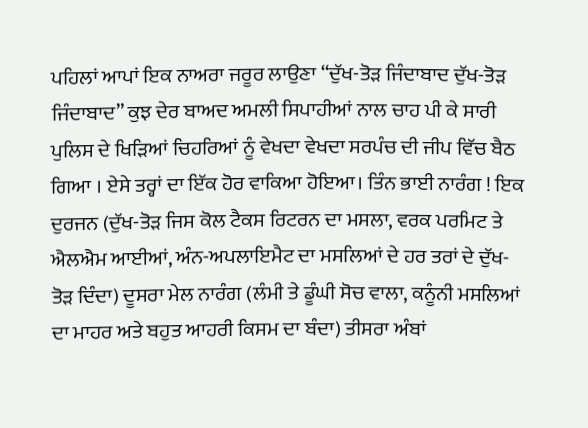ਪਹਿਲਾਂ ਆਪਾਂ ਇਕ ਨਾਅਰਾ ਜਰੂਰ ਲਾਉਣਾ “ਦੁੱਖ-ਤੋੜ ਜਿੰਦਾਬਾਦ ਦੁੱਖ-ਤੋੜ ਜਿੰਦਾਬਾਦ” ਕੁਝ ਦੇਰ ਬਾਅਦ ਅਮਲੀ ਸਿਪਾਹੀਆਂ ਨਾਲ ਚਾਹ ਪੀ ਕੇ ਸਾਰੀ ਪੁਲਿਸ ਦੇ ਖਿੜਿਆਂ ਚਿਹਰਿਆਂ ਨੂੰ ਵੇਖਦਾ ਵੇਖਦਾ ਸਰਪੰਚ ਦੀ ਜੀਪ ਵਿੱਚ ਬੈਠ ਗਿਆ । ਏਸੇ ਤਰ੍ਹਾਂ ਦਾ ਇੱਕ ਹੋਰ ਵਾਕਿਆ ਹੋਇਆ। ਤਿੰਨ ਭਾਈ ਨਾਰੰਗ ! ਇਕ ਦੁਰਜਨ (ਦੁੱਖ-ਤੋੜ ਜਿਸ ਕੋਲ ਟੈਕਸ ਰਿਟਰਨ ਦਾ ਮਸਲਾ, ਵਰਕ ਪਰਮਿਟ ਤੇ ਐਲਐਮ ਆਈਆਂ, ਅੰਨ-ਅਪਲਾਇਮੈਟ ਦਾ ਮਸਲਿਆਂ ਦੇ ਹਰ ਤਰਾਂ ਦੇ ਦੁੱਖ-ਤੋੜ ਦਿੰਦਾ) ਦੂਸਰਾ ਮੇਲ ਨਾਰੰਗ (ਲੰਮੀ ਤੇ ਡੂੰਘੀ ਸੋਚ ਵਾਲਾ, ਕਨੂੰਨੀ ਮਸਲਿਆਂ ਦਾ ਮਾਹਰ ਅਤੇ ਬਹੁਤ ਆਹਰੀ ਕਿਸਮ ਦਾ ਬੰਦਾ) ਤੀਸਰਾ ਅੰਬਾਂ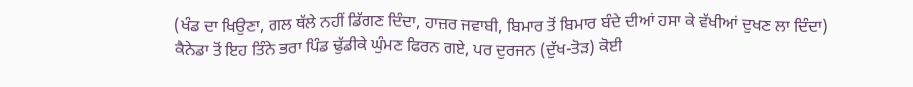(ਖੰਡ ਦਾ ਖਿਉਣਾ, ਗਲ ਥੱਲੇ ਨਹੀਂ ਡਿੱਗਣ ਦਿੰਦਾ, ਹਾਜ਼ਰ ਜਵਾਬੀ, ਬਿਮਾਰ ਤੋਂ ਬਿਮਾਰ ਬੰਦੇ ਦੀਆਂ ਹਸਾ ਕੇ ਵੱਖੀਆਂ ਦੁਖਣ ਲਾ ਦਿੰਦਾ) ਕੈਨੇਡਾ ਤੋਂ ਇਹ ਤਿੰਨੇ ਭਰਾ ਪਿੰਡ ਢੁੱਡੀਕੇ ਘੁੰਮਣ ਫਿਰਨ ਗਏ, ਪਰ ਦੁਰਜਨ (ਦੁੱਖ-ਤੋੜ) ਕੋਈ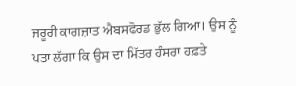ਜਰੂਰੀ ਕਾਗਜ਼ਾਤ ਐਬਸਫੋਰਡ ਭੁੱਲ ਗਿਆ। ਉਸ ਨੂੰ ਪਤਾ ਲੱਗਾ ਕਿ ਉਸ ਦਾ ਮਿੱਤਰ ਹੰਸਰਾ ਹਫ਼ਤੇ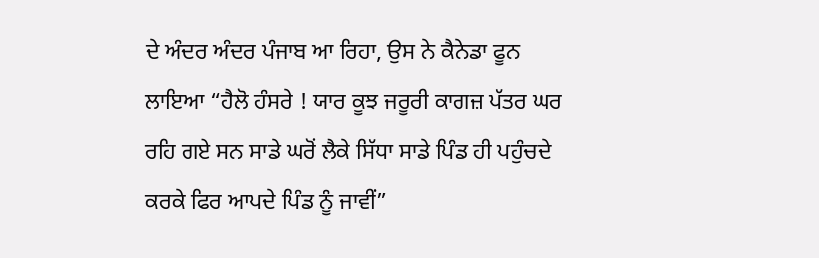ਦੇ ਅੰਦਰ ਅੰਦਰ ਪੰਜਾਬ ਆ ਰਿਹਾ, ਉਸ ਨੇ ਕੈਨੇਡਾ ਫੂਨ ਲਾਇਆ “ਹੈਲੋ ਹੰਸਰੇ ! ਯਾਰ ਕੂਝ ਜਰੂਰੀ ਕਾਗਜ਼ ਪੱਤਰ ਘਰ ਰਹਿ ਗਏ ਸਨ ਸਾਡੇ ਘਰੋਂ ਲੈਕੇ ਸਿੱਧਾ ਸਾਡੇ ਪਿੰਡ ਹੀ ਪਹੁੰਚਦੇ ਕਰਕੇ ਫਿਰ ਆਪਦੇ ਪਿੰਡ ਨੂੰ ਜਾਵੀਂ”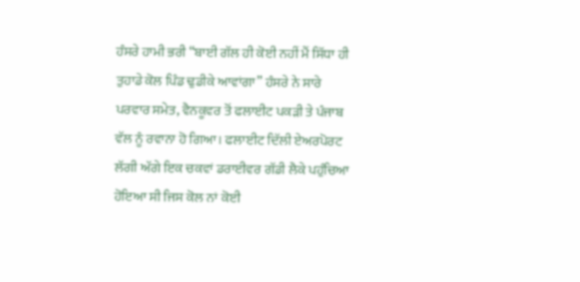ਹੰਸਰੇ ਹਾਮੀ ਭਰੀ “ਬਾਈ ਗੱਲ ਹੀ ਕੋਈ ਨਹੀਂ ਮੈਂ ਸਿੱਧਾ ਹੀ ਤੁਹਾਡੇ ਕੋਲ ਪਿੰਡ ਢੁਡੀਕੇ ਆਵਾਂਗਾ” ਹੰਸਰੇ ਨੇ ਸਾਰੇ ਪਰਵਾਰ ਸਮੇਤ, ਵੈਨਕੂਵਰ ਤੋਂ ਫਲਾਈਟ ਪਕੜੀ ਤੇ ਪੰਜਾਬ ਵੱਲ ਨੂੰ ਰਵਾਨਾ ਹੋ ਗਿਆ। ਫਲਾਈਟ ਦਿੱਲੀ ਏਅਰਪੋਰਟ ਲੱਗੀ ਅੱਗੇ ਇਕ ਚਕਵਾਂ ਡਰਾਈਵਰ ਗੱਡੀ ਲੈਕੇ ਪਹੁੰਚਿਆ ਹੋਇਆ ਸੀ ਜਿਸ ਕੋਲ ਨਾਂ ਕੋਈ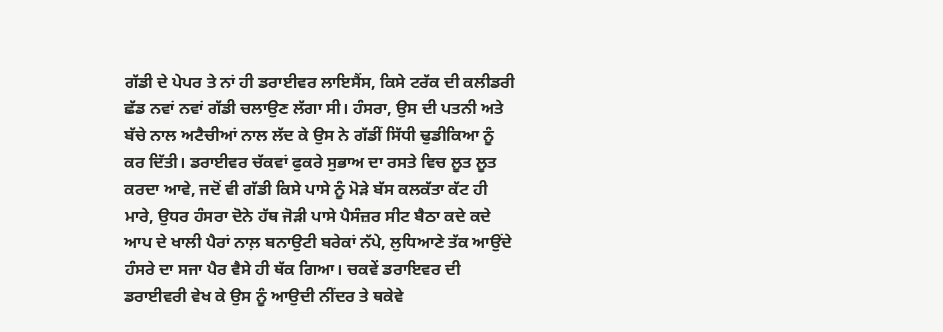ਗੱਡੀ ਦੇ ਪੇਪਰ ਤੇ ਨਾਂ ਹੀ ਡਰਾਈਵਰ ਲਾਇਸੈਂਸ, ਕਿਸੇ ਟਰੱਕ ਦੀ ਕਲੀਡਰੀ ਛੱਡ ਨਵਾਂ ਨਵਾਂ ਗੱਡੀ ਚਲਾਉਣ ਲੱਗਾ ਸੀ। ਹੰਸਰਾ, ਉਸ ਦੀ ਪਤਨੀ ਅਤੇ ਬੱਚੇ ਨਾਲ ਅਟੈਚੀਆਂ ਨਾਲ ਲੱਦ ਕੇ ਉਸ ਨੇ ਗੱਡੀਂ ਸਿੱਧੀ ਢੁਡੀਕਿਆ ਨੂੰ ਕਰ ਦਿੱਤੀ। ਡਰਾਈਵਰ ਚੱਕਵਾਂ ਫੁਕਰੇ ਸੁਭਾਅ ਦਾ ਰਸਤੇ ਵਿਚ ਲੂਤ ਲੂਤ ਕਰਦਾ ਆਵੇ, ਜਦੋਂ ਵੀ ਗੱਡੀ ਕਿਸੇ ਪਾਸੇ ਨੂੰ ਮੋੜੇ ਬੱਸ ਕਲਕੱਤਾ ਕੱਟ ਹੀ ਮਾਰੇ, ਉਧਰ ਹੰਸਰਾ ਦੋਨੇ ਹੱਥ ਜੋੜੀ ਪਾਸੇ ਪੈਸੰਜ਼ਰ ਸੀਟ ਬੈਠਾ ਕਦੇ ਕਦੇ ਆਪ ਦੇ ਖਾਲੀ ਪੈਰਾਂ ਨਾਲ਼ ਬਨਾਉਟੀ ਬਰੇਕਾਂ ਨੱਪੇ, ਲੁਧਿਆਣੇ ਤੱਕ ਆਉਂਦੇ ਹੰਸਰੇ ਦਾ ਸਜਾ ਪੈਰ ਵੈਸੇ ਹੀ ਥੱਕ ਗਿਆ। ਚਕਵੇਂ ਡਰਾਇਵਰ ਦੀ ਡਰਾਈਵਰੀ ਵੇਖ ਕੇ ਉਸ ਨੂੰ ਆਉਦੀ ਨੀਂਦਰ ਤੇ ਥਕੇਵੇ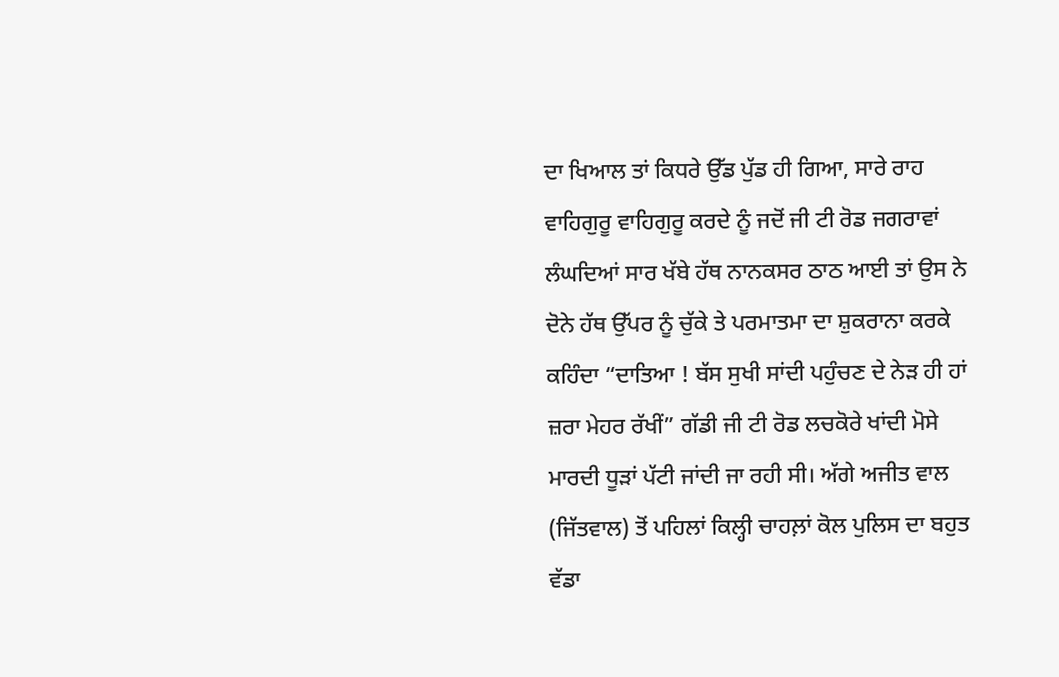ਦਾ ਖਿਆਲ ਤਾਂ ਕਿਧਰੇ ਉੱਡ ਪੁੱਡ ਹੀ ਗਿਆ, ਸਾਰੇ ਰਾਹ ਵਾਹਿਗੁਰੂ ਵਾਹਿਗੁਰੂ ਕਰਦੇ ਨੂੰ ਜਦੋਂ ਜੀ ਟੀ ਰੋਡ ਜਗਰਾਵਾਂ ਲੰਘਦਿਆਂ ਸਾਰ ਖੱਬੇ ਹੱਥ ਨਾਨਕਸਰ ਠਾਠ ਆਈ ਤਾਂ ਉਸ ਨੇ ਦੋਨੇ ਹੱਥ ਉੱਪਰ ਨੂੰ ਚੁੱਕੇ ਤੇ ਪਰਮਾਤਮਾ ਦਾ ਸ਼ੁਕਰਾਨਾ ਕਰਕੇ ਕਹਿੰਦਾ “ਦਾਤਿਆ ! ਬੱਸ ਸੁਖੀ ਸਾਂਦੀ ਪਹੁੰਚਣ ਦੇ ਨੇੜ ਹੀ ਹਾਂ ਜ਼ਰਾ ਮੇਹਰ ਰੱਖੀਂ” ਗੱਡੀ ਜੀ ਟੀ ਰੋਡ ਲਚਕੋਰੇ ਖਾਂਦੀ ਮੋਸੇ ਮਾਰਦੀ ਧੂੜਾਂ ਪੱਟੀ ਜਾਂਦੀ ਜਾ ਰਹੀ ਸੀ। ਅੱਗੇ ਅਜੀਤ ਵਾਲ (ਜਿੱਤਵਾਲ) ਤੋਂ ਪਹਿਲਾਂ ਕਿਲ੍ਹੀ ਚਾਹਲ਼ਾਂ ਕੋਲ ਪੁਲਿਸ ਦਾ ਬਹੁਤ ਵੱਡਾ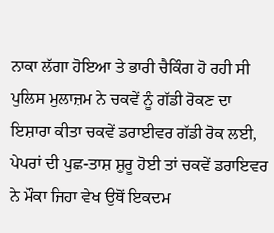ਨਾਕਾ ਲੱਗਾ ਹੋਇਆ ਤੇ ਭਾਰੀ ਚੈਕਿੰਗ ਹੋ ਰਹੀ ਸੀ ਪੁਲਿਸ ਮੁਲਾਜ਼ਮ ਨੇ ਚਕਵੇਂ ਨੂੰ ਗੱਡੀ ਰੋਕਣ ਦਾ ਇਸ਼ਾਰਾ ਕੀਤਾ ਚਕਵੇਂ ਡਰਾਈਵਰ ਗੱਡੀ ਰੋਕ ਲਈ, ਪੇਪਰਾਂ ਦੀ ਪੁਛ-ਤਾਸ਼ ਸ਼ੁਰੂ ਹੋਈ ਤਾਂ ਚਕਵੇਂ ਡਰਾਇਵਰ ਨੇ ਮੌਕਾ ਜਿਹਾ ਵੇਖ ਉਥੋਂ ਇਕਦਮ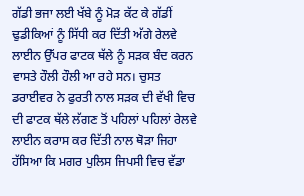ਗੱਡੀ ਭਜਾ ਲਈ ਖੱਬੇ ਨੂੰ ਮੋੜ ਕੱਟ ਕੇ ਗੱਡੀਂ ਢੁਡੀਕਿਆਂ ਨੂੰ ਸਿੱਧੀ ਕਰ ਦਿੱਤੀ ਅੱਗੇ ਰੇਲਵੇ ਲਾਈਨ ਉੱਪਰ ਫਾਟਕ ਥੱਲੇ ਨੂੰ ਸੜਕ ਬੰਦ ਕਰਨ ਵਾਸਤੇ ਹੌਲੀ ਹੌਲੀ ਆ ਰਹੇ ਸਨ। ਚੁਸਤ ਡਰਾਈਵਰ ਨੇ ਫੁਰਤੀ ਨਾਲ ਸੜਕ ਦੀ ਵੱਖੀ ਵਿਚ ਦੀ ਫਾਟਕ ਥੱਲੇ ਲੱਗਣ ਤੋਂ ਪਹਿਲਾਂ ਪਹਿਲਾਂ ਰੇਲਵੇ ਲਾਈਨ ਕਰਾਸ ਕਰ ਦਿੱਤੀ ਨਾਲ ਥੋੜਾ ਜਿਹਾ ਹੱਸਿਆ ਕਿ ਮਗਰ ਪੁਲਿਸ ਜਿਪਸੀ ਵਿਚ ਵੱਡਾ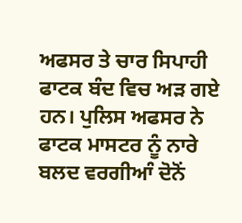ਅਫਸਰ ਤੇ ਚਾਰ ਸਿਪਾਹੀ ਫਾਟਕ ਬੰਦ ਵਿਚ ਅੜ ਗਏ ਹਨ। ਪੁਲਿਸ ਅਫਸਰ ਨੇ ਫਾਟਕ ਮਾਸਟਰ ਨੂੰ ਨਾਰੇ ਬਲਦ ਵਰਗੀਆੰ ਦੋਨੋਂ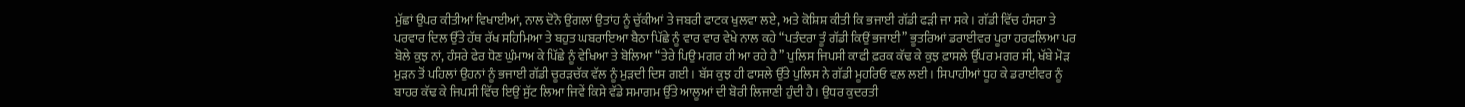ਮੁੱਛਾਂ ਉਪਰ ਕੀਤੀਆਂ ਵਿਖਾਈਆਂ, ਨਾਲ ਦੋਨੋ ਉਂਗਲਾਂ ਉਤਾਂਹ ਨੂੰ ਚੁੱਕੀਆਂ ਤੇ ਜਬਰੀ ਫਾਟਕ ਖੁਲਵਾ ਲਏ, ਅਤੇ ਕੋਸ਼ਿਸ਼ ਕੀਤੀ ਕਿ ਭਜਾਈ ਗੱਡੀ ਫੜੀ ਜਾ ਸਕੇ। ਗੱਡੀ ਵਿੱਚ ਹੰਸਰਾ ਤੇ ਪਰਵਾਰ ਦਿਲ ਉੱਤੇ ਹੱਥ ਰੱਖ ਸਹਿਮਿਆ ਤੇ ਬਹੁਤ ਘਬਰਾਇਆ ਬੈਠਾ ਪਿੱਛੇ ਨੂੰ ਵਾਰ ਵਾਰ ਵੇਖੇ ਨਾਲ ਕਹੇ “ਪਤੰਦਰਾ ਤੂੰ ਗੱਡੀ ਕਿਉਂ ਭਜਾਈ” ਭੂਤਰਿਆਂ ਡਰਾਈਵਰ ਪੂਰਾ ਹਰਫਲਿਆ ਪਰ ਬੋਲੇ ਕੁਝ ਨਾਂ, ਹੰਸਰੇ ਫੇਰ ਧੋਣ ਘੁੰਮਾਅ ਕੇ ਪਿੱਛੇ ਨੂੰ ਵੇਖਿਆ ਤੇ ਬੋਲਿਆ “ਤੇਰੇ ਪਿਉ ਮਗਰ ਹੀ ਆ ਰਹੇ ਹੈ” ਪੁਲਿਸ ਜਿਪਸੀ ਕਾਫੀ ਫ਼ਰਕ ਕੱਢ ਕੇ ਕੁਝ ਫ਼ਾਸਲੇ ਉੱਪਰ ਮਗਰ ਸੀ, ਖੱਬੇ ਮੋੜ ਮੁੜਨ ਤੋਂ ਪਹਿਲਾਂ ਉਹਨਾਂ ਨੂੰ ਭਜਾਈ ਗੱਡੀ ਚੂਰੜਚੱਕ ਵੱਲ ਨੂੰ ਮੁੜਦੀ ਦਿਸ ਗਈ। ਬੱਸ ਕੁਝ ਹੀ ਫਾਸਲੇ ਉੱਤੇ ਪੁਲਿਸ ਨੇ ਗੱਡੀ ਮੂਹਰਿਓ ਵਲ਼ ਲਈ। ਸਿਪਾਹੀਆਂ ਧੂਹ ਕੇ ਡਰਾਈਵਰ ਨੂੰ ਬਾਹਰ ਕੱਢ ਕੇ ਜਿਪਸੀ ਵਿੱਚ ਇਉਂ ਸੁੱਟ ਲਿਆ ਜਿਵੇਂ ਕਿਸੇ ਵੱਡੇ ਸਮਾਗਮ ਉੱਤੇ ਆਲੂਆਂ ਦੀ ਬੋਰੀ ਲਿਜਾਣੀ ਹੁੰਦੀ ਹੈ। ਉਧਰ ਕੁਦਰਤੀ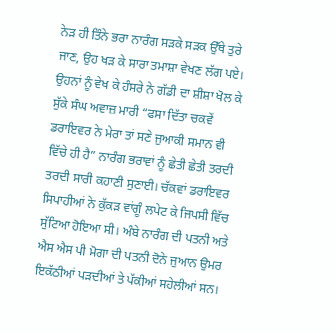ਨੇੜ ਹੀ ਤਿੰਨੇ ਭਰਾ ਨਾਰੰਗ ਸੜਕੇ ਸੜਕ ਉੱਥੇ ਤੁਰੇ ਜਾਣ, ਉਹ ਖੜ ਕੇ ਸਾਰਾ ਤਮਾਸ਼ਾ ਵੇਖਣ ਲੱਗ ਪਏ। ਉਹਨਾਂ ਨੂੰ ਵੇਖ ਕੇ ਹੰਸਰੇ ਨੇ ਗੱਡੀ ਦਾ ਸ਼ੀਸ਼ਾ ਖੋਲ ਕੇ ਸੁੱਕੇ ਸੰਘ ਅਵਾਜ਼ ਮਾਰੀ “ਫਸਾ ਦਿੱਤਾ ਚਕਵੇਂ ਡਰਾਇਵਰ ਨੇ ਮੇਰਾ ਤਾਂ ਸਣੇ ਜੁਆਕੀ ਸਮਾਨ ਵੀ ਵਿੱਚੇ ਹੀ ਹੈ” ਨਾਰੰਗ ਭਰਾਵਾਂ ਨੂੰ ਛੇਤੀ ਛੇਤੀ ਤਰਦੀ ਤਰਦੀ ਸਾਰੀ ਕਹਾਣੀ ਸੁਣਾਈ। ਚੱਕਵਾਂ ਡਰਾਇਵਰ ਸਿਪਾਹੀਆਂ ਨੇ ਕੁੱਕੜ ਵਾਂਗੂੰ ਲਪੇਟ ਕੇ ਜਿਪਸੀ ਵਿੱਚ ਸੁੱਟਿਆ ਹੋਇਆ ਸੀ। ਅੰਬੇ ਨਾਰੰਗ ਦੀ ਪਤਨੀ ਅਤੇ ਐਸ ਐਸ ਪੀ ਮੋਗਾ ਦੀ ਪਤਨੀ ਦੋਨੇ ਜੁਆਨ ਉਮਰ ਇਕੱਠੀਆਂ ਪੜਦੀਆਂ ਤੇ ਪੱਕੀਆਂ ਸਹੇਲੀਆਂ ਸਨ।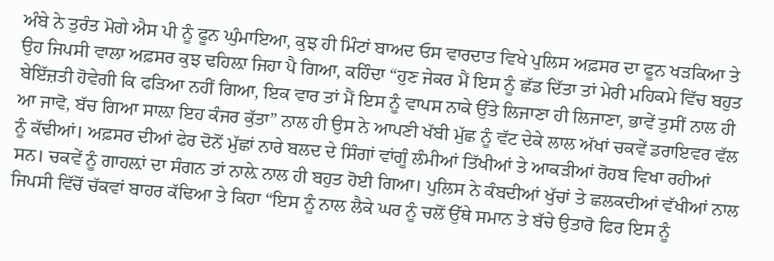ਅੰਬੇ ਨੇ ਤੁਰੰਤ ਮੋਗੇ ਐਸ ਪੀ ਨੂੰ ਫੂਨ ਘੁੰਮਾਇਆ, ਕੁਝ ਹੀ ਮਿੰਟਾਂ ਬਾਅਦ ਓਸ ਵਾਰਦਾਤ ਵਿਖੇ ਪੁਲਿਸ ਅਫ਼ਸਰ ਦਾ ਫੂਨ ਖੜਕਿਆ ਤੇ ਉਹ ਜਿਪਸੀ ਵਾਲਾ ਅਫ਼ਸਰ ਕੁਝ ਢਹਿਲ਼ਾ ਜਿਹਾ ਪੈ ਗਿਆ, ਕਹਿੰਦਾ “ਹੁਣ ਜੇਕਰ ਮੈਂ ਇਸ ਨੂੰ ਛੱਡ ਦਿੱਤਾ ਤਾਂ ਮੇਰੀ ਮਹਿਕਮੇ ਵਿੱਚ ਬਹੁਤ ਬੇਇੱਜ਼ਤੀ ਹੋਵੇਗੀ ਕਿ ਫੜਿਆ ਨਹੀਂ ਗਿਆ, ਇਕ ਵਾਰ ਤਾਂ ਮੈਂ ਇਸ ਨੂੰ ਵਾਪਸ ਨਾਕੇ ਉੱਤੇ ਲਿਜਾਣਾ ਹੀ ਲਿਜਾਣਾ, ਭਾਵੇਂ ਤੁਸੀਂ ਨਾਲ ਹੀ ਆ ਜਾਵੋ, ਬੱਚ ਗਿਆ ਸਾਲ਼ਾ ਇਹ ਕੰਜਰ ਕੁੱਤਾ” ਨਾਲ ਹੀ ਉਸ ਨੇ ਆਪਣੀ ਖੱਬੀ ਮੁੱਛ ਨੂੰ ਵੱਟ ਦੇਕੇ ਲਾਲ ਅੱਖਾਂ ਚਕਵੇਂ ਡਰਾਇਵਰ ਵੱਲ ਨੂੰ ਕੱਢੀਆਂ। ਅਫ਼ਸਰ ਦੀਆਂ ਫੇਰ ਦੋਨੋਂ ਮੁੱਛਾਂ ਨਾਰੇ ਬਲਦ ਦੇ ਸਿੰਗਾਂ ਵਾਂਗੂੰ ਲੰਮੀਆਂ ਤਿੱਖੀਆਂ ਤੇ ਆਕੜੀਆਂ ਰੋਹਬ ਵਿਖਾ ਰਹੀਆਂ ਸਨ। ਚਕਵੇਂ ਨੂੰ ਗਾਹਲ਼ਾਂ ਦਾ ਸੰਗਨ ਤਾਂ ਨਾਲ਼ੇ ਨਾਲ ਹੀ ਬਹੁਤ ਹੋਈ ਗਿਆ। ਪੁਲਿਸ ਨੇ ਕੰਬਦੀਆਂ ਖੁੱਚਾਂ ਤੇ ਛਲਕਦੀਆਂ ਵੱਖੀਆਂ ਨਾਲ ਜਿਪਸੀ ਵਿੱਚੋਂ ਚੱਕਵਾਂ ਬਾਹਰ ਕੱਢਿਆ ਤੇ ਕਿਹਾ “ਇਸ ਨੂੰ ਨਾਲ ਲੈਕੇ ਘਰ ਨੂੰ ਚਲੋਂ ਉੱਥੇ ਸਮਾਨ ਤੇ ਬੱਚੇ ਉਤਾਰੋ ਫਿਰ ਇਸ ਨੂੰ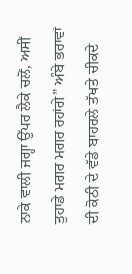ਨਾਕੇ ਵਾਲੀ ਜਗ੍ਹਾ ਉੱਪਰ ਲੈਕੇ ਚਲੋਂ, ਅਸੀਂ ਤੁਹਾਡੇ ਮਗਰ ਮਗਰ ਰਹਾਂਗੇ” ਅੰਬੇ ਭਰਾਵਾਂ ਦੀ ਕੋਠੀ ਦੇ ਵੱਡੇ ਬਾਹਰਲੇ ਤੱਖਤੇ ਚੀਕਦੇ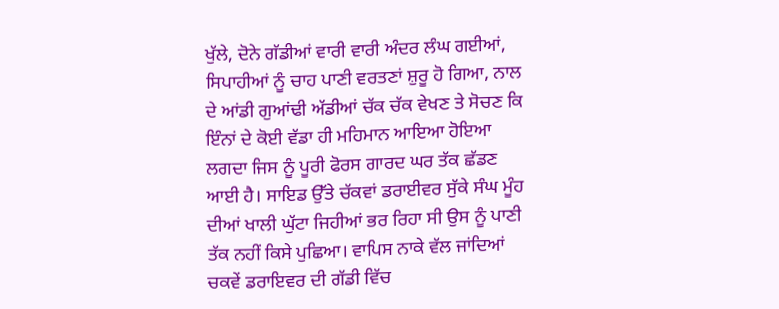ਖੁੱਲੇ, ਦੋਨੇ ਗੱਡੀਆਂ ਵਾਰੀ ਵਾਰੀ ਅੰਦਰ ਲੰਘ ਗਈਆਂ, ਸਿਪਾਹੀਆਂ ਨੂੰ ਚਾਹ ਪਾਣੀ ਵਰਤਣਾਂ ਸ਼ੁਰੂ ਹੋ ਗਿਆ, ਨਾਲ ਦੇ ਆਂਡੀ ਗੁਆਂਢੀ ਅੱਡੀਆਂ ਚੱਕ ਚੱਕ ਵੇਖਣ ਤੇ ਸੋਚਣ ਕਿ ਇੰਨਾਂ ਦੇ ਕੋਈ ਵੱਡਾ ਹੀ ਮਹਿਮਾਨ ਆਇਆ ਹੋਇਆ ਲਗਦਾ ਜਿਸ ਨੂੰ ਪੂਰੀ ਫੋਰਸ ਗਾਰਦ ਘਰ ਤੱਕ ਛੱਡਣ ਆਈ ਹੈ। ਸਾਇਡ ਉੱਤੇ ਚੱਕਵਾਂ ਡਰਾਈਵਰ ਸੁੱਕੇ ਸੰਘ ਮੂੰਹ ਦੀਆਂ ਖਾਲੀ ਘੁੱਟਾ ਜਿਹੀਆਂ ਭਰ ਰਿਹਾ ਸੀ ਉਸ ਨੂੰ ਪਾਣੀ ਤੱਕ ਨਹੀਂ ਕਿਸੇ ਪੁਛਿਆ। ਵਾਪਿਸ ਨਾਕੇ ਵੱਲ ਜਾਂਦਿਆਂ ਚਕਵੇਂ ਡਰਾਇਵਰ ਦੀ ਗੱਡੀ ਵਿੱਚ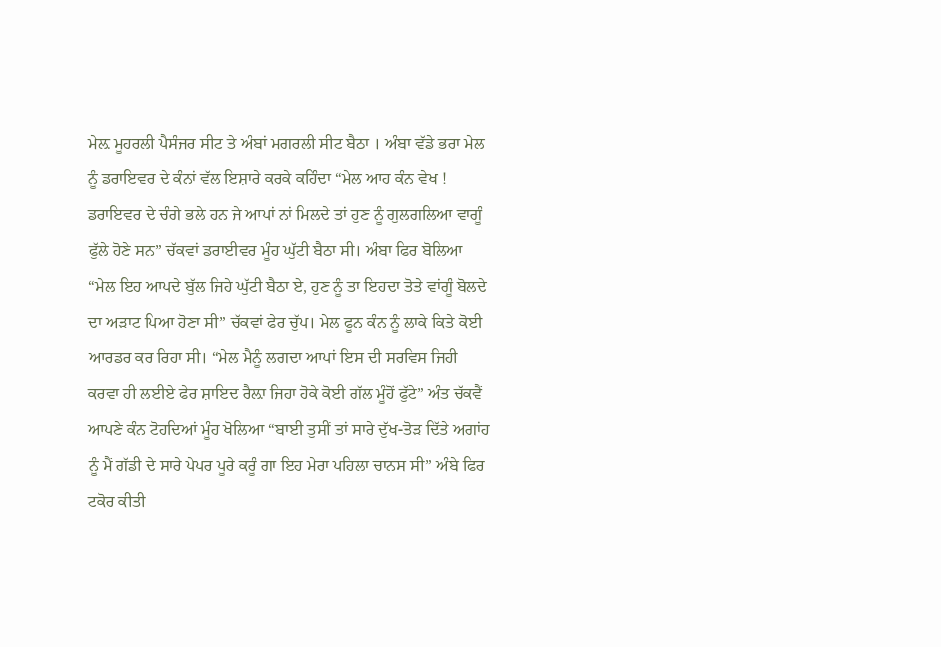ਮੇਲ਼ ਮੂਹਰਲੀ ਪੈਸੰਜਰ ਸੀਟ ਤੇ ਅੰਬਾਂ ਮਗਰਲੀ ਸੀਟ ਬੈਠਾ । ਅੰਬਾ ਵੱਡੇ ਭਰਾ ਮੇਲ ਨੂੰ ਡਰਾਇਵਰ ਦੇ ਕੰਨਾਂ ਵੱਲ ਇਸ਼ਾਰੇ ਕਰਕੇ ਕਹਿੰਦਾ “ਮੇਲ ਆਹ ਕੰਨ ਵੇਖ ! ਡਰਾਇਵਰ ਦੇ ਚੰਗੇ ਭਲੇ ਹਨ ਜੇ ਆਪਾਂ ਨਾਂ ਮਿਲਦੇ ਤਾਂ ਹੁਣ ਨੂੰ ਗੁਲਗਲਿਆ ਵਾਗੂੰ ਫੁੱਲੇ ਹੋਣੇ ਸਨ” ਚੱਕਵਾਂ ਡਰਾਈਵਰ ਮੂੰਹ ਘੁੱਟੀ ਬੈਠਾ ਸੀ। ਅੰਬਾ ਫਿਰ ਬੋਲਿਆ “ਮੇਲ ਇਹ ਆਪਦੇ ਬੁੱਲ ਜਿਹੇ ਘੁੱਟੀ ਬੈਠਾ ਏ, ਹੁਣ ਨੂੰ ਤਾ ਇਹਦਾ ਤੋਤੇ ਵਾਂਗੂੰ ਬੋਲਦੇ ਦਾ ਅੜਾਟ ਪਿਆ ਹੋਣਾ ਸੀ” ਚੱਕਵਾਂ ਫੇਰ ਚੁੱਪ। ਮੇਲ ਫੂਨ ਕੰਨ ਨੂੰ ਲਾਕੇ ਕਿਤੇ ਕੋਈ ਆਰਡਰ ਕਰ ਰਿਹਾ ਸੀ। “ਮੇਲ ਮੈਨੂੰ ਲਗਦਾ ਆਪਾਂ ਇਸ ਦੀ ਸਰਵਿਸ ਜਿਹੀ ਕਰਵਾ ਹੀ ਲਈਏ ਫੇਰ ਸ਼ਾਇਦ ਰੈਲ਼ਾ ਜਿਹਾ ਹੋਕੇ ਕੋਈ ਗੱਲ ਮੂੰਹੋਂ ਫੁੱਟੇ” ਅੰਤ ਚੱਕਵੈਂ ਆਪਣੇ ਕੰਨ ਟੋਹਦਿਆਂ ਮੂੰਹ ਖੋਲਿਆ “ਬਾਈ ਤੁਸੀਂ ਤਾਂ ਸਾਰੇ ਦੁੱਖ-ਤੋੜ ਦਿੱਤੇ ਅਗਾਂਹ ਨੂੰ ਮੈਂ ਗੱਡੀ ਦੇ ਸਾਰੇ ਪੇਪਰ ਪੂਰੇ ਕਰੂੰ ਗਾ ਇਹ ਮੇਰਾ ਪਹਿਲਾ ਚਾਨਸ ਸੀ” ਅੰਬੇ ਫਿਰ ਟਕੋਰ ਕੀਤੀ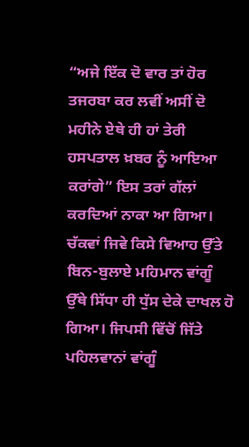“ਅਜੇ ਇੱਕ ਦੋ ਵਾਰ ਤਾਂ ਹੋਰ ਤਜਰਬਾ ਕਰ ਲਵੀਂ ਅਸੀਂ ਦੋ ਮਹੀਨੇ ਏਥੇ ਹੀ ਹਾਂ ਤੇਰੀ ਹਸਪਤਾਲ ਖ਼ਬਰ ਨੂੰ ਆਇਆ ਕਰਾਂਗੇ” ਇਸ ਤਰਾਂ ਗੱਲਾਂ ਕਰਦਿਆਂ ਨਾਕਾ ਆ ਗਿਆ। ਚੱਕਵਾਂ ਜਿਵੇ ਕਿਸੇ ਵਿਆਹ ਉੱਤੇ ਬਿਨ-ਬੁਲਾਏ ਮਹਿਮਾਨ ਵਾਂਗੂੰ ਉੱਥੇ ਸਿੱਧਾ ਹੀ ਧੁੱਸ ਦੇਕੇ ਦਾਖਲ ਹੋ ਗਿਆ। ਜਿਪਸੀ ਵਿੱਚੋਂ ਜਿੱਤੇ ਪਹਿਲਵਾਨਾਂ ਵਾਂਗੂੰ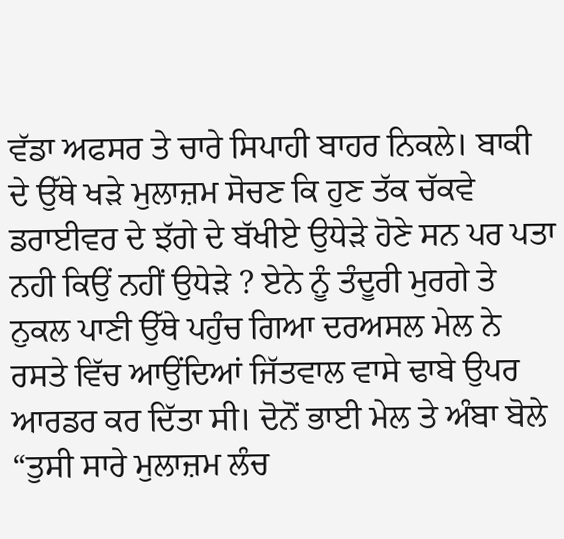ਵੱਡਾ ਅਫਸਰ ਤੇ ਚਾਰੇ ਸਿਪਾਹੀ ਬਾਹਰ ਨਿਕਲੇ। ਬਾਕੀ ਦੇ ਉੱਥੇ ਖੜੇ ਮੁਲਾਜ਼ਮ ਸੋਚਣ ਕਿ ਹੁਣ ਤੱਕ ਚੱਕਵੇ ਡਰਾਈਵਰ ਦੇ ਝੱਗੇ ਦੇ ਬੱਖੀਏ ਉਧੇੜੇ ਹੋਣੇ ਸਨ ਪਰ ਪਤਾ ਨਹੀ ਕਿਉਂ ਨਹੀਂ ਉਧੇੜੇ ? ਏਨੇ ਨੂੰ ਤੰਦੂਰੀ ਮੁਰਗੇ ਤੇ ਨੁਕਲ ਪਾਣੀ ਉੱਥੇ ਪਹੁੰਚ ਗਿਆ ਦਰਅਸਲ ਮੇਲ ਨੇ ਰਸਤੇ ਵਿੱਚ ਆਉਂਦਿਆਂ ਜਿੱਤਵਾਲ ਵਾਸੇ ਢਾਬੇ ਉਪਰ ਆਰਡਰ ਕਰ ਦਿੱਤਾ ਸੀ। ਦੋਨੋਂ ਭਾਈ ਮੇਲ ਤੇ ਅੰਬਾ ਬੋਲੇ “ਤੁਸੀ ਸਾਰੇ ਮੁਲਾਜ਼ਮ ਲੰਚ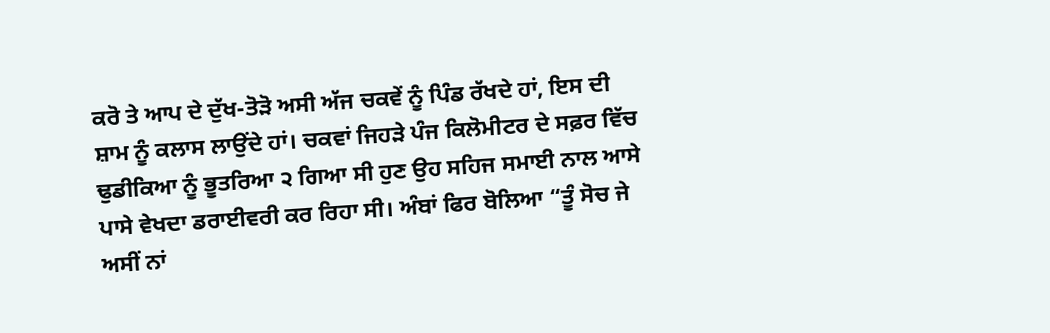ਕਰੋ ਤੇ ਆਪ ਦੇ ਦੁੱਖ-ਤੋੜੋ ਅਸੀ ਅੱਜ ਚਕਵੇਂ ਨੂੰ ਪਿੰਡ ਰੱਖਦੇ ਹਾਂ, ਇਸ ਦੀ ਸ਼ਾਮ ਨੂੰ ਕਲਾਸ ਲਾਉਂਦੇ ਹਾਂ। ਚਕਵਾਂ ਜਿਹੜੇ ਪੰਜ ਕਿਲੋਮੀਟਰ ਦੇ ਸਫ਼ਰ ਵਿੱਚ ਢੁਡੀਕਿਆ ਨੂੰ ਭੂਤਰਿਆ ੨ ਗਿਆ ਸੀ ਹੁਣ ਉਹ ਸਹਿਜ ਸਮਾਈ ਨਾਲ ਆਸੇ ਪਾਸੇ ਵੇਖਦਾ ਡਰਾਈਵਰੀ ਕਰ ਰਿਹਾ ਸੀ। ਅੰਬਾਂ ਫਿਰ ਬੋਲਿਆ “ਤੂੰ ਸੋਚ ਜੇ ਅਸੀਂ ਨਾਂ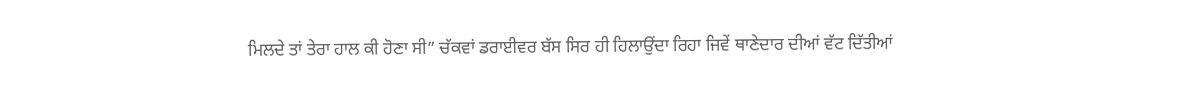ਮਿਲਦੇ ਤਾਂ ਤੇਰਾ ਹਾਲ ਕੀ ਹੋਣਾ ਸੀ” ਚੱਕਵਾਂ ਡਰਾਈਵਰ ਬੱਸ ਸਿਰ ਹੀ ਹਿਲਾਉਂਦਾ ਰਿਹਾ ਜਿਵੇਂ ਥਾਣੇਦਾਰ ਦੀਆਂ ਵੱਟ ਦਿੱਤੀਆਂ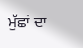ਮੁੱਛਾਂ ਦਾ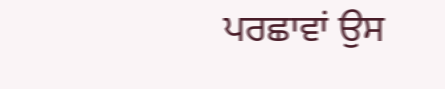ਪਰਛਾਵਾਂ ਉਸ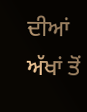ਦੀਆਂ ਅੱਖਾਂ ਤੋਂ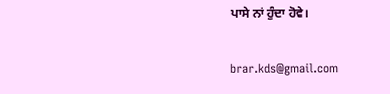ਪਾਸੇ ਨਾਂ ਹੁੰਦਾ ਹੋਵੇ।

brar.kds@gmail.com